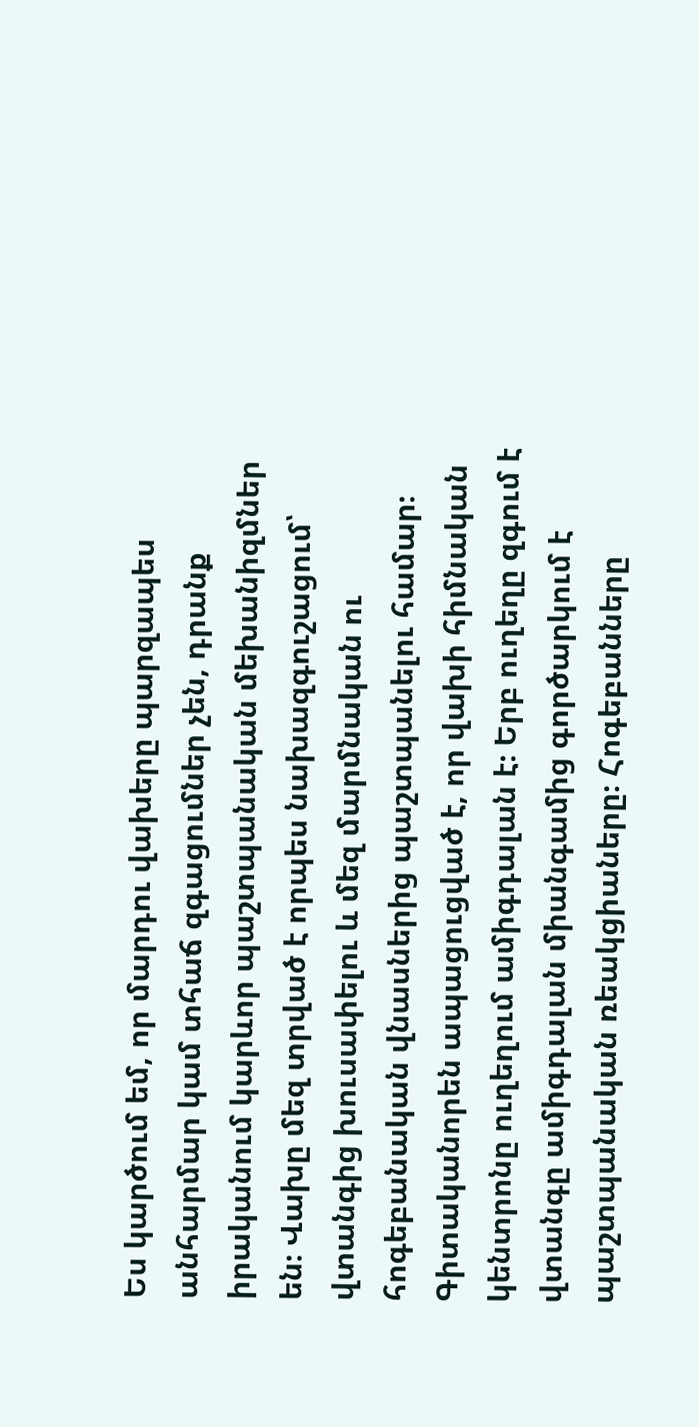Ես կարծում եմ, որ մարդու վախերը պարզապես անհարմար կամ տհաճ զգացումներ չեն, դրանք իրականում կարևոր պաշտպանական մեխանիզմներ են։ Վախը մեզ տրված է որպես նախազգուշացում՝ վտանգից խուսափելու և մեզ մարմնական ու հոգեբանական վնասներից պաշտպանելու համար։ Գիտականորեն ապացուցված է, որ վախի հիմնական կենտրոնը ուղեղում ամիգդալան է։ Երբ ուղեղը զգում է վտանգը ամիգդալան միանգամից գործարկում է պաշտպանական ռեակցիաները։ Հոգեբանները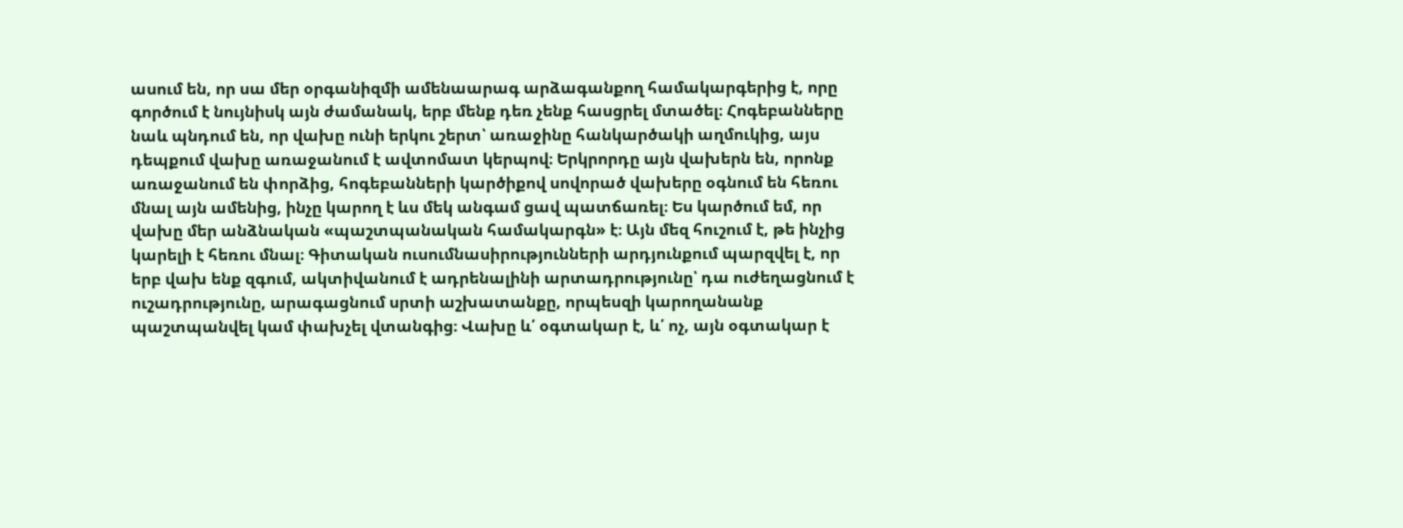ասում են, որ սա մեր օրգանիզմի ամենաարագ արձագանքող համակարգերից է, որը գործում է նույնիսկ այն ժամանակ, երբ մենք դեռ չենք հասցրել մտածել։ Հոգեբանները նաև պնդում են, որ վախը ունի երկու շերտ՝ առաջինը հանկարծակի աղմուկից, այս դեպքում վախը առաջանում է ավտոմատ կերպով։ Երկրորդը այն վախերն են, որոնք առաջանում են փորձից, հոգեբանների կարծիքով սովորած վախերը օգնում են հեռու մնալ այն ամենից, ինչը կարող է ևս մեկ անգամ ցավ պատճառել։ Ես կարծում եմ, որ վախը մեր անձնական «պաշտպանական համակարգն» է։ Այն մեզ հուշում է, թե ինչից կարելի է հեռու մնալ։ Գիտական ուսումնասիրությունների արդյունքում պարզվել է, որ երբ վախ ենք զգում, ակտիվանում է ադրենալինի արտադրությունը՝ դա ուժեղացնում է ուշադրությունը, արագացնում սրտի աշխատանքը, որպեսզի կարողանանք պաշտպանվել կամ փախչել վտանգից։ Վախը և՛ օգտակար է, և՛ ոչ, այն օգտակար է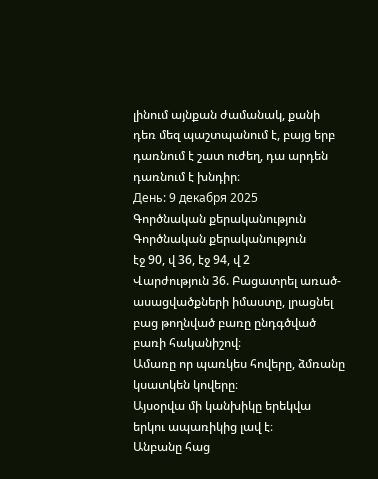լինում այնքան ժամանակ, քանի դեռ մեզ պաշտպանում է, բայց երբ դառնում է շատ ուժեղ, դա արդեն դառնում է խնդիր։
День: 9 декабря 2025
Գործնական քերականություն
Գործնական քերականություն
էջ 90, վ 36, էջ 94, վ 2
Վարժություն 36. Բացատրել առած-ասացվածքների իմաստը, լրացնել բաց թողնված բառը ընդգծված բառի հականիշով։
Ամառը որ պառկես հովերը, ձմռանը կսատկեն կովերը։
Այսօրվա մի կանխիկը երեկվա երկու ապառիկից լավ է։
Անբանը հաց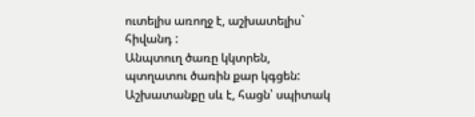ուտելիս առողջ է, աշխատելիս` հիվանդ :
Անպտուղ ծառը կկտրեն, պտղատու ծառին քար կգցեն:
Աշխատանքը սև է, հացն՝ սպիտակ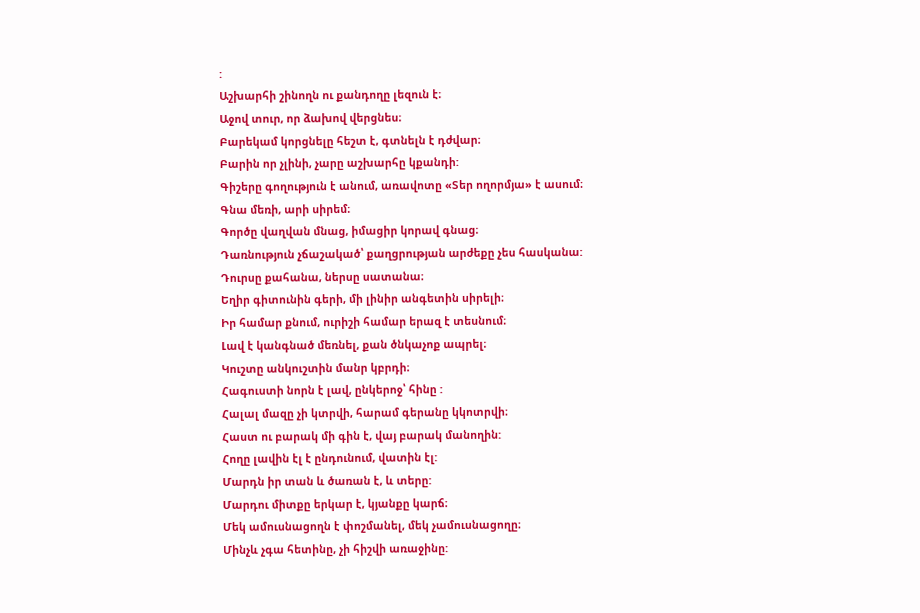:
Աշխարհի շինողն ու քանդողը լեզուն է։
Աջով տուր, որ ձախով վերցնես։
Բարեկամ կորցնելը հեշտ է, գտնելն է դժվար։
Բարին որ չլինի, չարը աշխարհը կքանդի:
Գիշերը գողություն է անում, առավոտը «Տեր ողորմյա» է ասում։
Գնա մեռի, արի սիրեմ։
Գործը վաղվան մնաց, իմացիր կորավ գնաց։
Դառնություն չճաշակած՝ քաղցրության արժեքը չես հասկանա:
Դուրսը քահանա, ներսը սատանա։
Եղիր գիտունին գերի, մի լինիր անգետին սիրելի։
Իր համար քնում, ուրիշի համար երազ է տեսնում։
Լավ է կանգնած մեռնել, քան ծնկաչոք ապրել։
Կուշտը անկուշտին մանր կբրդի։
Հագուստի նորն է լավ, ընկերոջ՝ հինը :
Հալալ մազը չի կտրվի, հարամ գերանը կկոտրվի։
Հաստ ու բարակ մի գին է, վայ բարակ մանողին:
Հողը լավին էլ է ընդունում, վատին էլ:
Մարդն իր տան և ծառան է, և տերը:
Մարդու միտքը երկար է, կյանքը կարճ։
Մեկ ամուսնացողն է փոշմանել, մեկ չամուսնացողը։
Մինչև չգա հետինը, չի հիշվի առաջինը: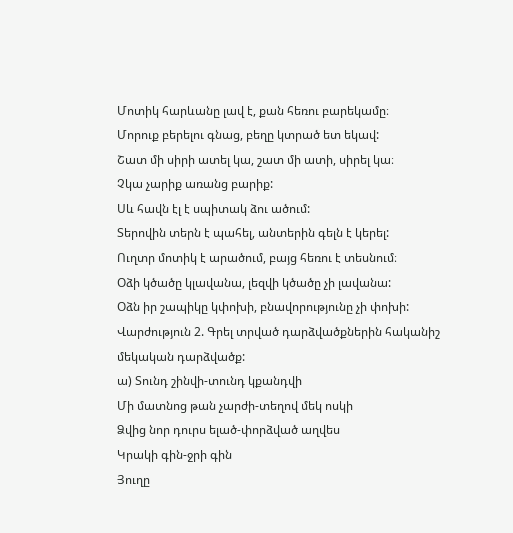Մոտիկ հարևանը լավ է, քան հեռու բարեկամը։
Մորուք բերելու գնաց, բեղը կտրած ետ եկավ:
Շատ մի սիրի ատել կա, շատ մի ատի, սիրել կա։
Չկա չարիք առանց բարիք:
Սև հավն էլ է սպիտակ ձու ածում:
Տերովին տերն է պահել, անտերին գելն է կերել:
Ուղտր մոտիկ է արածում, բայց հեռու է տեսնում։
Օձի կծածը կլավանա, լեզվի կծածը չի լավանա:
Օձն իր շապիկը կփոխի, բնավորությունը չի փոխի:
Վարժություն 2. Գրել տրված դարձվածքներին հականիշ մեկական դարձվածք:
ա) Տունդ շինվի-տունդ կքանդվի
Մի մատնոց թան չարժի-տեղով մեկ ոսկի
Ձվից նոր դուրս ելած-փորձված աղվես
Կրակի գին-ջրի գին
Յուղը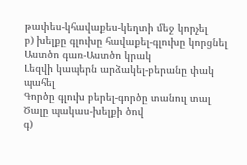թափես-կհավաքես-կեղտի մեջ կորչել
բ) խելքը գլուխը հավաքել-գլուխը կորցնել
Աստծո գառ-Աստծո կրակ
Լեզվի կապերն արձակել-բերանը փակ պահել
Գործը գլուխ բերել-գործը տանուլ տալ
Ծալը պակաս-խելքի ծով
գ)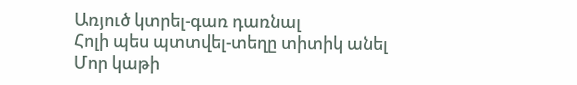Առյուծ կտրել-գառ դառնալ
Հոլի պես պտտվել-տեղը տիտիկ անել
Մոր կաթի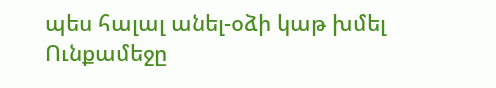պես հալալ անել-օձի կաթ խմել
Ունքամեջը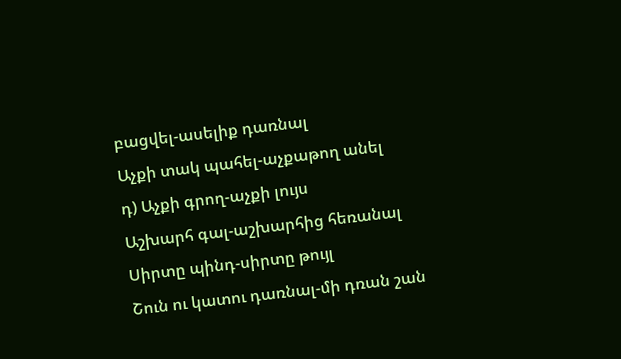բացվել-ասելիք դառնալ
Աչքի տակ պահել-աչքաթող անել
դ) Աչքի գրող-աչքի լույս
Աշխարհ գալ-աշխարհից հեռանալ
Սիրտը պինդ-սիրտը թույլ
Շուն ու կատու դառնալ-մի դռան շան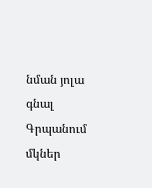նման յոլա գնալ
Գրպանում մկներ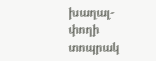խաղալ-փողի տոպրակ